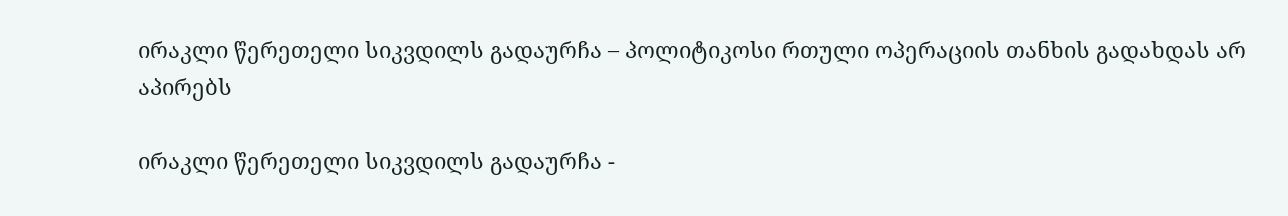ირაკლი წერეთელი სიკვდილს გადაურჩა – პოლიტიკოსი რთული ოპერაციის თანხის გადახდას არ აპირებს

ირაკლი წერეთელი სიკვდილს გადაურჩა -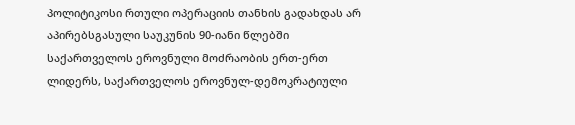პოლიტიკოსი რთული ოპერაციის თანხის გადახდას არ აპირებსგასული საუკუნის 90-იანი წლებში საქართველოს ეროვნული მოძრაობის ერთ-ერთ ლიდერს, საქართველოს ეროვნულ-დემოკრატიული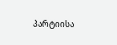პარტიისა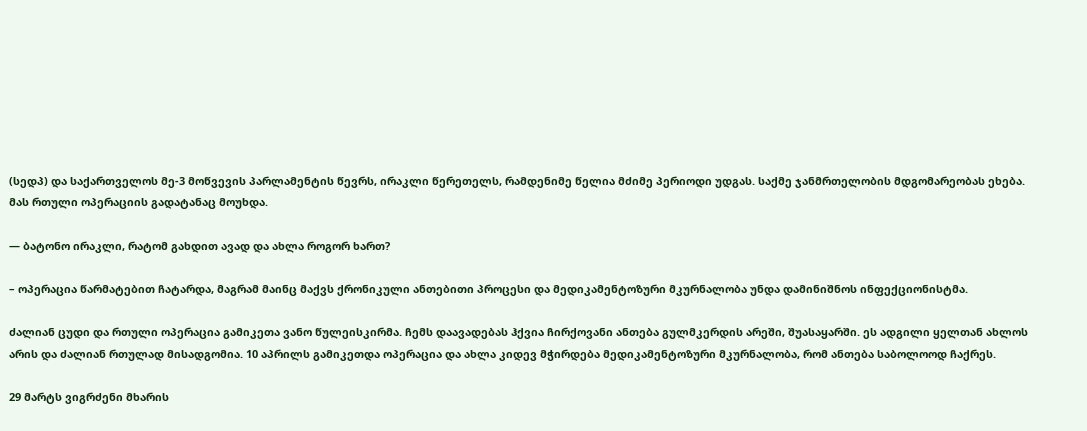(სედპ) და საქართველოს მე-3 მოწვევის პარლამენტის წევრს, ირაკლი წერეთელს, რამდენიმე წელია მძიმე პერიოდი უდგას. საქმე ჯანმრთელობის მდგომარეობას ეხება. მას რთული ოპერაციის გადატანაც მოუხდა.

— ბატონო ირაკლი, რატომ გახდით ავად და ახლა როგორ ხართ?

– ოპერაცია წარმატებით ჩატარდა, მაგრამ მაინც მაქვს ქრონიკული ანთებითი პროცესი და მედიკამენტოზური მკურნალობა უნდა დამინიშნოს ინფექციონისტმა.

ძალიან ცუდი და რთული ოპერაცია გამიკეთა ვანო წულეისკირმა. ჩემს დაავადებას ჰქვია ჩირქოვანი ანთება გულმკერდის არეში, შუასაყარში. ეს ადგილი ყელთან ახლოს არის და ძალიან რთულად მისადგომია. 10 აპრილს გამიკეთდა ოპერაცია და ახლა კიდევ მჭირდება მედიკამენტოზური მკურნალობა, რომ ანთება საბოლოოდ ჩაქრეს.

29 მარტს ვიგრძენი მხარის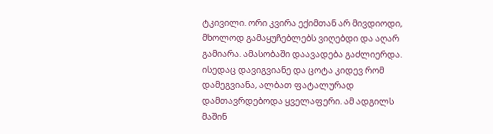ტკივილი. ორი კვირა ექიმთან არ მივდიოდი, მხოლოდ გამაყუჩებლებს ვიღებდი და აღარ გამიარა. ამასობაში დაავადება გაძლიერდა. ისედაც დავიგვიანე და ცოტა კიდევ რომ დამეგვიანა, ალბათ ფატალურად დამთავრდებოდა ყველაფერი. ამ ადგილს მაშინ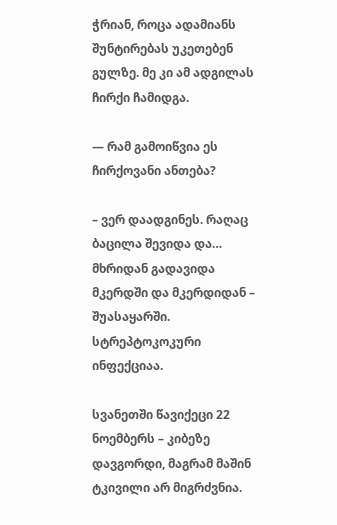ჭრიან, როცა ადამიანს შუნტირებას უკეთებენ გულზე. მე კი ამ ადგილას ჩირქი ჩამიდგა.

— რამ გამოიწვია ეს ჩირქოვანი ანთება?

– ვერ დაადგინეს. რაღაც ბაცილა შევიდა და… მხრიდან გადავიდა მკერდში და მკერდიდან – შუასაყარში. სტრეპტოკოკური ინფექციაა.

სვანეთში წავიქეცი 22 ნოემბერს – კიბეზე დავგორდი, მაგრამ მაშინ ტკივილი არ მიგრძვნია.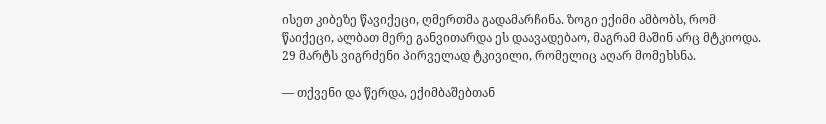ისეთ კიბეზე წავიქეცი, ღმერთმა გადამარჩინა. ზოგი ექიმი ამბობს, რომ წაიქეცი, ალბათ მერე განვითარდა ეს დაავადებაო, მაგრამ მაშინ არც მტკიოდა. 29 მარტს ვიგრძენი პირველად ტკივილი, რომელიც აღარ მომეხსნა.

— თქვენი და წერდა, ექიმბაშებთან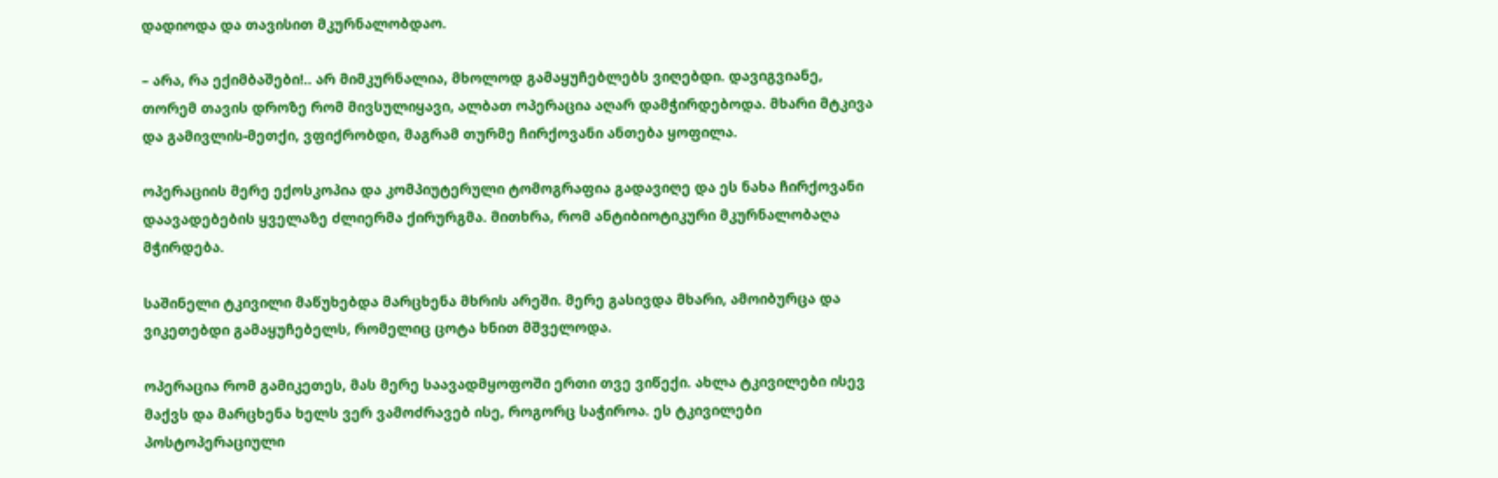დადიოდა და თავისით მკურნალობდაო.

– არა, რა ექიმბაშები!.. არ მიმკურნალია, მხოლოდ გამაყუჩებლებს ვიღებდი. დავიგვიანე, თორემ თავის დროზე რომ მივსულიყავი, ალბათ ოპერაცია აღარ დამჭირდებოდა. მხარი მტკივა და გამივლის-მეთქი, ვფიქრობდი, მაგრამ თურმე ჩირქოვანი ანთება ყოფილა.

ოპერაციის მერე ექოსკოპია და კომპიუტერული ტომოგრაფია გადავიღე და ეს ნახა ჩირქოვანი დაავადებების ყველაზე ძლიერმა ქირურგმა. მითხრა, რომ ანტიბიოტიკური მკურნალობაღა მჭირდება.

საშინელი ტკივილი მაწუხებდა მარცხენა მხრის არეში. მერე გასივდა მხარი, ამოიბურცა და ვიკეთებდი გამაყუჩებელს, რომელიც ცოტა ხნით მშველოდა.

ოპერაცია რომ გამიკეთეს, მას მერე საავადმყოფოში ერთი თვე ვიწექი. ახლა ტკივილები ისევ მაქვს და მარცხენა ხელს ვერ ვამოძრავებ ისე, როგორც საჭიროა. ეს ტკივილები პოსტოპერაციული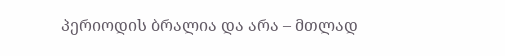პერიოდის ბრალია და არა – მთლად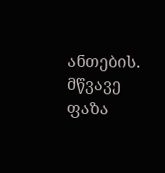ანთების. მწვავე ფაზა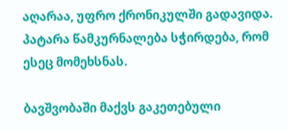აღარაა, უფრო ქრონიკულში გადავიდა. პატარა წამკურნალება სჭირდება, რომ ესეც მომეხსნას.

ბავშვობაში მაქვს გაკეთებული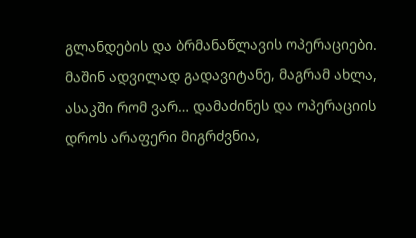გლანდების და ბრმანაწლავის ოპერაციები. მაშინ ადვილად გადავიტანე, მაგრამ ახლა, ასაკში რომ ვარ… დამაძინეს და ოპერაციის დროს არაფერი მიგრძვნია,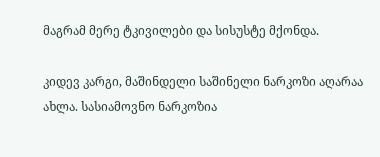მაგრამ მერე ტკივილები და სისუსტე მქონდა.

კიდევ კარგი, მაშინდელი საშინელი ნარკოზი აღარაა ახლა. სასიამოვნო ნარკოზია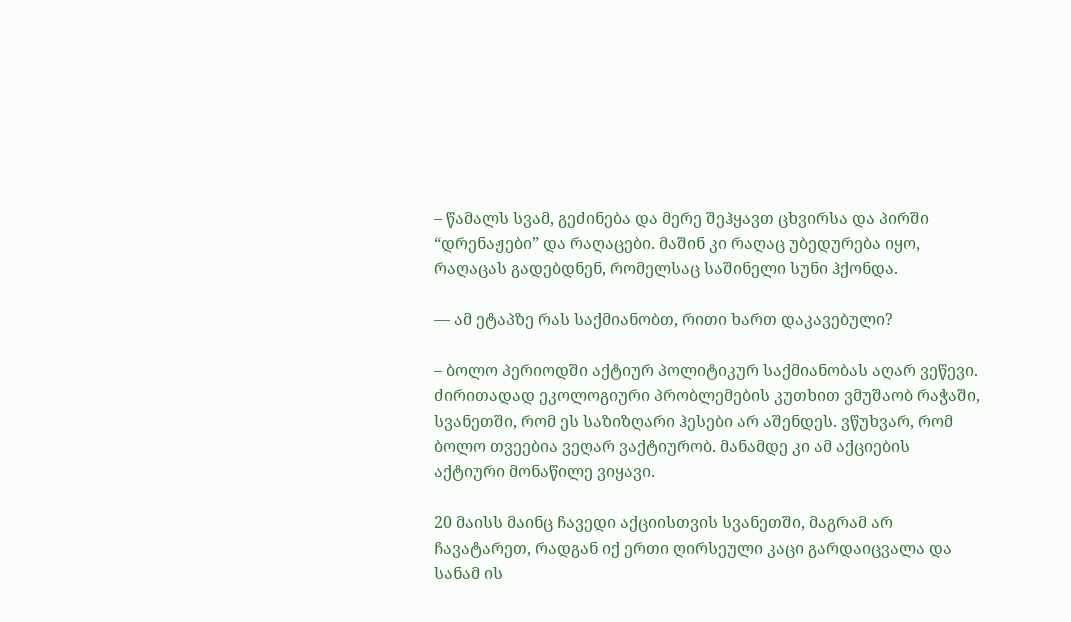– წამალს სვამ, გეძინება და მერე შეჰყავთ ცხვირსა და პირში “დრენაჟები” და რაღაცები. მაშინ კი რაღაც უბედურება იყო, რაღაცას გადებდნენ, რომელსაც საშინელი სუნი ჰქონდა.

— ამ ეტაპზე რას საქმიანობთ, რითი ხართ დაკავებული?

– ბოლო პერიოდში აქტიურ პოლიტიკურ საქმიანობას აღარ ვეწევი. ძირითადად ეკოლოგიური პრობლემების კუთხით ვმუშაობ რაჭაში, სვანეთში, რომ ეს საზიზღარი ჰესები არ აშენდეს. ვწუხვარ, რომ ბოლო თვეებია ვეღარ ვაქტიურობ. მანამდე კი ამ აქციების აქტიური მონაწილე ვიყავი.

20 მაისს მაინც ჩავედი აქციისთვის სვანეთში, მაგრამ არ ჩავატარეთ, რადგან იქ ერთი ღირსეული კაცი გარდაიცვალა და სანამ ის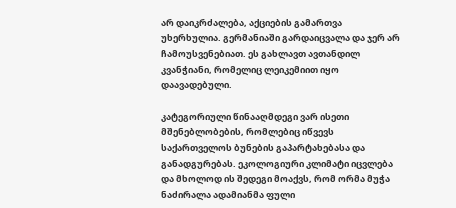არ დაიკრძალება, აქციების გამართვა უხერხულია. გერმანიაში გარდაიცვალა და ჯერ არ ჩამოუსვენებიათ. ეს გახლავთ ავთანდილ კვანჭიანი, რომელიც ლეიკემიით იყო დაავადებული.

კატეგორიული წინააღმდეგი ვარ ისეთი მშენებლობების, რომლებიც იწვევს საქართველოს ბუნების გაპარტახებასა და განადგურებას. ეკოლოგიური კლიმატი იცვლება და მხოლოდ ის შედეგი მოაქვს, რომ ორმა მუჭა ნაძირალა ადამიანმა ფული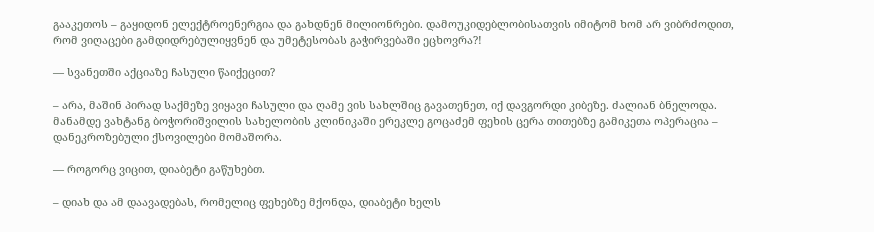გააკეთოს – გაყიდონ ელექტროენერგია და გახდნენ მილიონრები. დამოუკიდებლობისათვის იმიტომ ხომ არ ვიბრძოდით, რომ ვიღაცები გამდიდრებულიყვნენ და უმეტესობას გაჭირვებაში ეცხოვრა?!

— სვანეთში აქციაზე ჩასული წაიქეცით?

– არა, მაშინ პირად საქმეზე ვიყავი ჩასული და ღამე ვის სახლშიც გავათენეთ, იქ დავგორდი კიბეზე. ძალიან ბნელოდა. მანამდე ვახტანგ ბოჭორიშვილის სახელობის კლინიკაში ერეკლე გოცაძემ ფეხის ცერა თითებზე გამიკეთა ოპერაცია – დანეკროზებული ქსოვილები მომაშორა.

— როგორც ვიცით, დიაბეტი გაწუხებთ.

– დიახ და ამ დაავადებას, რომელიც ფეხებზე მქონდა, დიაბეტი ხელს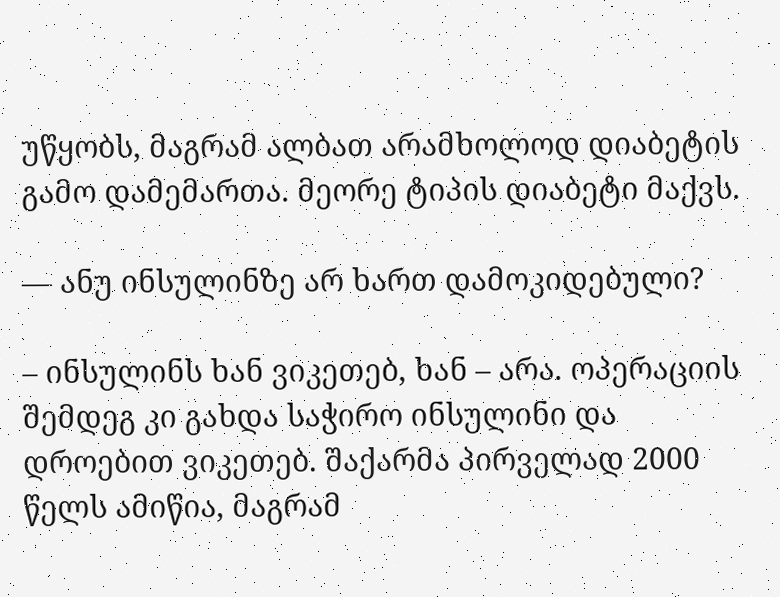უწყობს, მაგრამ ალბათ არამხოლოდ დიაბეტის გამო დამემართა. მეორე ტიპის დიაბეტი მაქვს.

— ანუ ინსულინზე არ ხართ დამოკიდებული?

– ინსულინს ხან ვიკეთებ, ხან – არა. ოპერაციის შემდეგ კი გახდა საჭირო ინსულინი და დროებით ვიკეთებ. შაქარმა პირველად 2000 წელს ამიწია, მაგრამ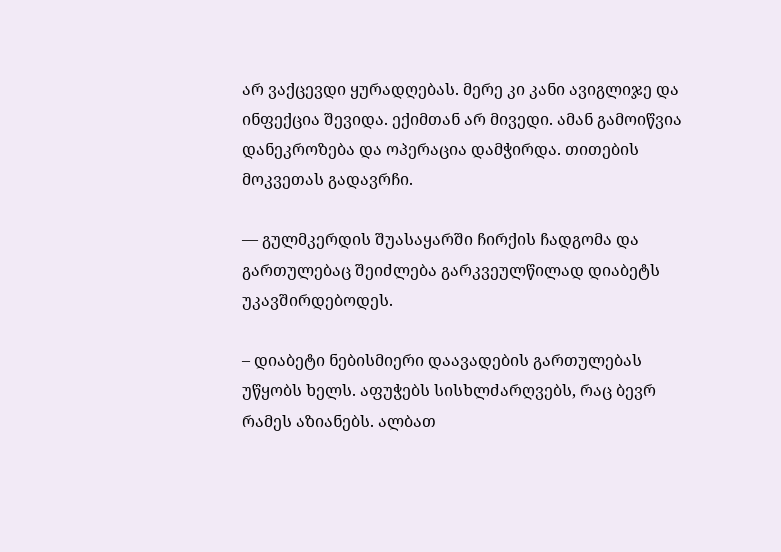არ ვაქცევდი ყურადღებას. მერე კი კანი ავიგლიჯე და ინფექცია შევიდა. ექიმთან არ მივედი. ამან გამოიწვია დანეკროზება და ოპერაცია დამჭირდა. თითების მოკვეთას გადავრჩი.

— გულმკერდის შუასაყარში ჩირქის ჩადგომა და გართულებაც შეიძლება გარკვეულწილად დიაბეტს უკავშირდებოდეს.

– დიაბეტი ნებისმიერი დაავადების გართულებას უწყობს ხელს. აფუჭებს სისხლძარღვებს, რაც ბევრ რამეს აზიანებს. ალბათ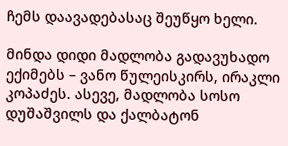ჩემს დაავადებასაც შეუწყო ხელი.

მინდა დიდი მადლობა გადავუხადო ექიმებს – ვანო წულეისკირს, ირაკლი კოპაძეს. ასევე, მადლობა სოსო დუშაშვილს და ქალბატონ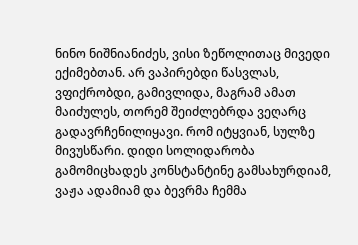ნინო ნიშნიანიძეს, ვისი ზეწოლითაც მივედი ექიმებთან. არ ვაპირებდი წასვლას, ვფიქრობდი, გამივლიდა, მაგრამ ამათ მაიძულეს, თორემ შეიძლებრდა ვეღარც გადავრჩენილიყავი. რომ იტყვიან, სულზე მივუსწარი. დიდი სოლიდარობა გამომიცხადეს კონსტანტინე გამსახურდიამ, ვაჟა ადამიამ და ბევრმა ჩემმა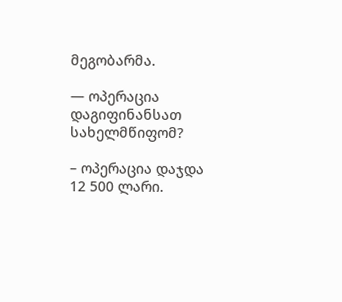მეგობარმა.

— ოპერაცია დაგიფინანსათ სახელმწიფომ?

– ოპერაცია დაჯდა 12 500 ლარი.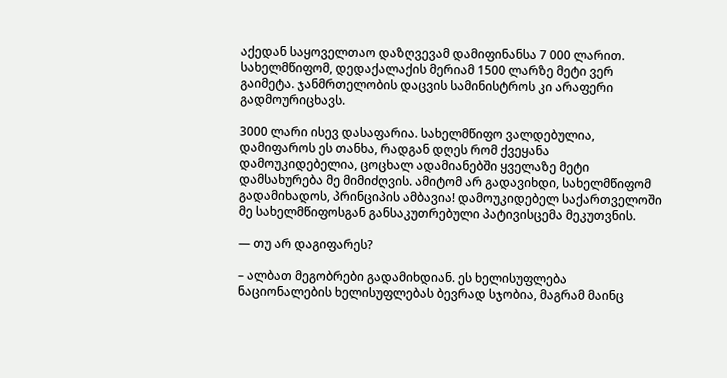აქედან საყოველთაო დაზღვევამ დამიფინანსა 7 000 ლარით. სახელმწიფომ, დედაქალაქის მერიამ 1500 ლარზე მეტი ვერ გაიმეტა. ჯანმრთელობის დაცვის სამინისტროს კი არაფერი გადმოურიცხავს.

3000 ლარი ისევ დასაფარია. სახელმწიფო ვალდებულია, დამიფაროს ეს თანხა, რადგან დღეს რომ ქვეყანა დამოუკიდებელია, ცოცხალ ადამიანებში ყველაზე მეტი დამსახურება მე მიმიძღვის. ამიტომ არ გადავიხდი, სახელმწიფომ გადამიხადოს, პრინციპის ამბავია! დამოუკიდებელ საქართველოში მე სახელმწიფოსგან განსაკუთრებული პატივისცემა მეკუთვნის.

— თუ არ დაგიფარეს?

– ალბათ მეგობრები გადამიხდიან. ეს ხელისუფლება ნაციონალების ხელისუფლებას ბევრად სჯობია, მაგრამ მაინც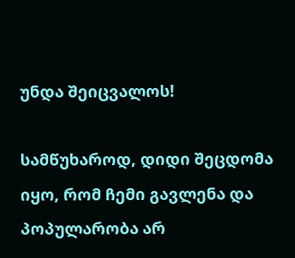უნდა შეიცვალოს!

სამწუხაროდ, დიდი შეცდომა იყო, რომ ჩემი გავლენა და პოპულარობა არ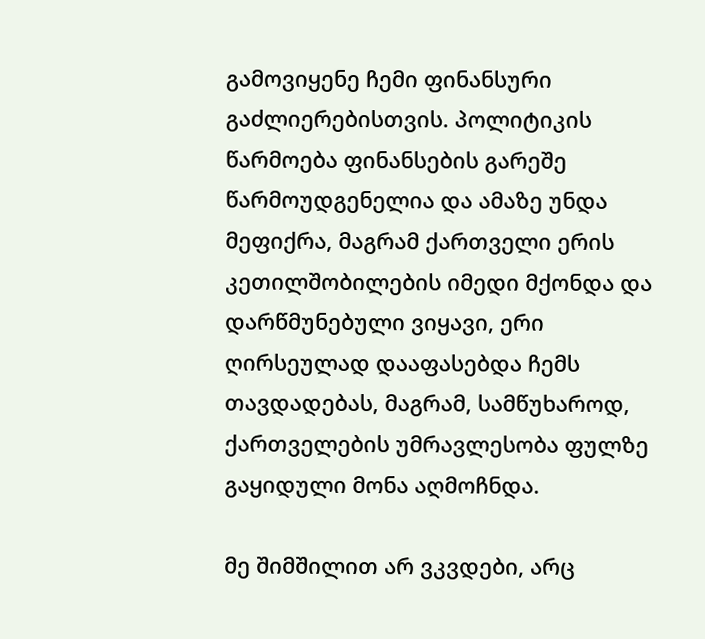გამოვიყენე ჩემი ფინანსური გაძლიერებისთვის. პოლიტიკის წარმოება ფინანსების გარეშე წარმოუდგენელია და ამაზე უნდა მეფიქრა, მაგრამ ქართველი ერის კეთილშობილების იმედი მქონდა და დარწმუნებული ვიყავი, ერი ღირსეულად დააფასებდა ჩემს თავდადებას, მაგრამ, სამწუხაროდ, ქართველების უმრავლესობა ფულზე გაყიდული მონა აღმოჩნდა.

მე შიმშილით არ ვკვდები, არც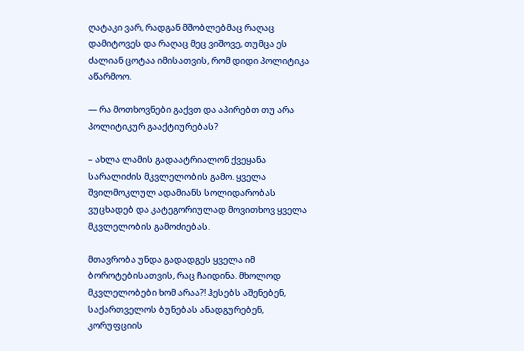ღატაკი ვარ, რადგან მშობლებმაც რაღაც დამიტოვეს და რაღაც მეც ვიშოვე, თუმცა ეს ძალიან ცოტაა იმისათვის, რომ დიდი პოლიტიკა აწარმოო.

— რა მოთხოვნები გაქვთ და აპირებთ თუ არა პოლიტიკურ გააქტიურებას?

– ახლა ლამის გადაატრიალონ ქვეყანა სარალიძის მკვლელობის გამო. ყველა შვილმოკლულ ადამიანს სოლიდარობას ვუცხადებ და კატეგორიულად მოვითხოვ ყველა მკვლელობის გამოძიებას.

მთავრობა უნდა გადადგეს ყველა იმ ბოროტებისათვის, რაც ჩაიდინა. მხოლოდ მკვლელობები ხომ არაა?! ჰესებს აშენებენ, საქართველოს ბუნებას ანადგურებენ, კორუფციის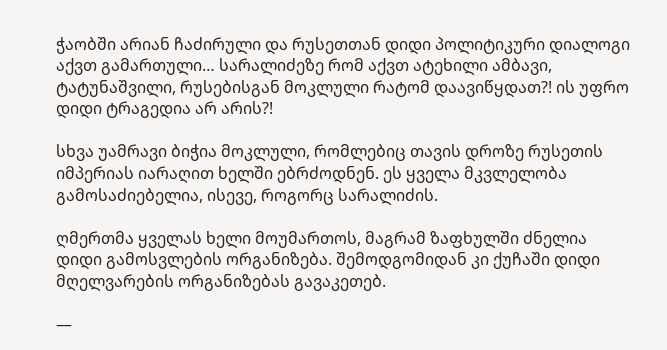ჭაობში არიან ჩაძირული და რუსეთთან დიდი პოლიტიკური დიალოგი აქვთ გამართული… სარალიძეზე რომ აქვთ ატეხილი ამბავი, ტატუნაშვილი, რუსებისგან მოკლული რატომ დაავიწყდათ?! ის უფრო დიდი ტრაგედია არ არის?!

სხვა უამრავი ბიჭია მოკლული, რომლებიც თავის დროზე რუსეთის იმპერიას იარაღით ხელში ებრძოდნენ. ეს ყველა მკვლელობა გამოსაძიებელია, ისევე, როგორც სარალიძის.

ღმერთმა ყველას ხელი მოუმართოს, მაგრამ ზაფხულში ძნელია დიდი გამოსვლების ორგანიზება. შემოდგომიდან კი ქუჩაში დიდი მღელვარების ორგანიზებას გავაკეთებ.

—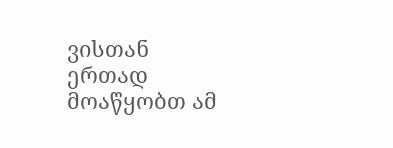ვისთან ერთად მოაწყობთ ამ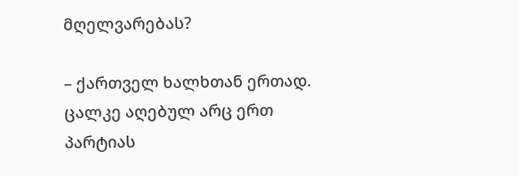მღელვარებას?

– ქართველ ხალხთან ერთად. ცალკე აღებულ არც ერთ პარტიას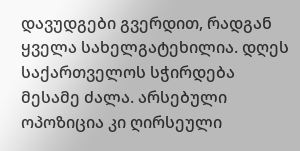დავუდგები გვერდით, რადგან ყველა სახელგატეხილია. დღეს საქართველოს სჭირდება მესამე ძალა. არსებული ოპოზიცია კი ღირსეული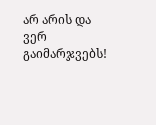არ არის და ვერ გაიმარჯვებს!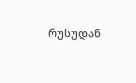რუსუდან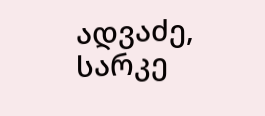ადვაძე, სარკე